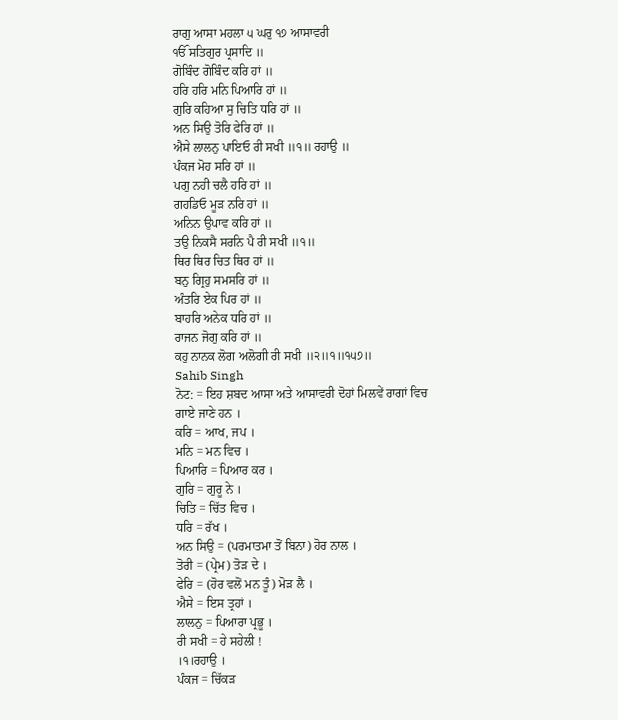ਰਾਗੁ ਆਸਾ ਮਹਲਾ ੫ ਘਰੁ ੧੭ ਆਸਾਵਰੀ
ੴ ਸਤਿਗੁਰ ਪ੍ਰਸਾਦਿ ॥
ਗੋਬਿੰਦ ਗੋਬਿੰਦ ਕਰਿ ਹਾਂ ॥
ਹਰਿ ਹਰਿ ਮਨਿ ਪਿਆਰਿ ਹਾਂ ॥
ਗੁਰਿ ਕਹਿਆ ਸੁ ਚਿਤਿ ਧਰਿ ਹਾਂ ॥
ਅਨ ਸਿਉ ਤੋਰਿ ਫੇਰਿ ਹਾਂ ॥
ਐਸੇ ਲਾਲਨੁ ਪਾਇਓ ਰੀ ਸਖੀ ॥੧॥ ਰਹਾਉ ॥
ਪੰਕਜ ਮੋਹ ਸਰਿ ਹਾਂ ॥
ਪਗੁ ਨਹੀ ਚਲੈ ਹਰਿ ਹਾਂ ॥
ਗਹਡਿਓ ਮੂੜ ਨਰਿ ਹਾਂ ॥
ਅਨਿਨ ਉਪਾਵ ਕਰਿ ਹਾਂ ॥
ਤਉ ਨਿਕਸੈ ਸਰਨਿ ਪੈ ਰੀ ਸਖੀ ॥੧॥
ਥਿਰ ਥਿਰ ਚਿਤ ਥਿਰ ਹਾਂ ॥
ਬਨੁ ਗ੍ਰਿਹੁ ਸਮਸਰਿ ਹਾਂ ॥
ਅੰਤਰਿ ਏਕ ਪਿਰ ਹਾਂ ॥
ਬਾਹਰਿ ਅਨੇਕ ਧਰਿ ਹਾਂ ॥
ਰਾਜਨ ਜੋਗੁ ਕਰਿ ਹਾਂ ॥
ਕਹੁ ਨਾਨਕ ਲੋਗ ਅਲੋਗੀ ਰੀ ਸਖੀ ॥੨॥੧॥੧੫੭॥
Sahib Singh
ਨੋਟ: = ਇਹ ਸ਼ਬਦ ਆਸਾ ਅਤੇ ਆਸਾਵਰੀ ਦੋਹਾਂ ਮਿਲਵੇਂ ਰਾਗਾਂ ਵਿਚ ਗਾਏ ਜਾਣੇ ਹਨ ।
ਕਰਿ = ਆਖ, ਜਪ ।
ਮਨਿ = ਮਨ ਵਿਚ ।
ਪਿਆਰਿ = ਪਿਆਰ ਕਰ ।
ਗੁਰਿ = ਗੁਰੂ ਨੇ ।
ਚਿਤਿ = ਚਿੱਤ ਵਿਚ ।
ਧਰਿ = ਰੱਖ ।
ਅਨ ਸਿਉ = (ਪਰਮਾਤਮਾ ਤੋਂ ਬਿਨਾ) ਹੋਰ ਨਾਲ ।
ਤੋਰੀ = (ਪ੍ਰੇਮ) ਤੋੜ ਦੇ ।
ਫੇਰਿ = (ਹੋਰ ਵਲੋਂ ਮਨ ਤੂੰ) ਮੋੜ ਲੈ ।
ਐਸੇ = ਇਸ ਤ੍ਰਹਾਂ ।
ਲਾਲਨੁ = ਪਿਆਰਾ ਪ੍ਰਭੂ ।
ਰੀ ਸਖੀ = ਹੇ ਸਹੇਲੀ !
।੧।ਰਹਾਉ ।
ਪੰਕਜ = ਚਿੱਕੜ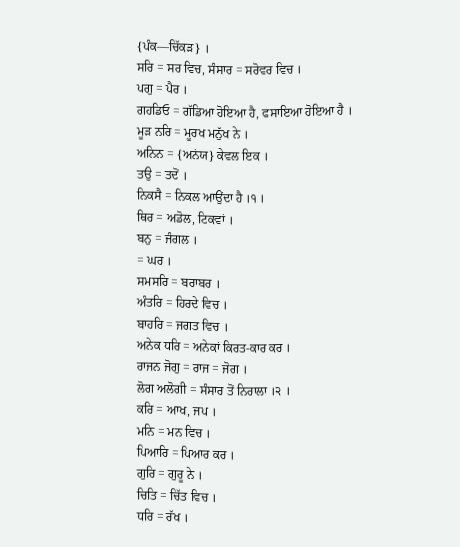{ਪੰਕ—ਚਿੱਕੜ} ।
ਸਰਿ = ਸਰ ਵਿਚ, ਸੰਸਾਰ = ਸਰੋਵਰ ਵਿਚ ।
ਪਗੁ = ਪੈਰ ।
ਗਹਡਿਓ = ਗੱਡਿਆ ਹੋਇਆ ਹੈ, ਫਸਾਇਆ ਹੋਇਆ ਹੈ ।
ਮੂੜ ਨਰਿ = ਮੂਰਖ ਮਨੁੱਖ ਨੇ ।
ਅਨਿਨ = {ਅਨਂਯ} ਕੇਵਲ ਇਕ ।
ਤਉ = ਤਦੋਂ ।
ਨਿਕਸੈ = ਨਿਕਲ ਆਉਂਦਾ ਹੈ ।੧ ।
ਥਿਰ = ਅਡੋਲ, ਟਿਕਵਾਂ ।
ਬਨੁ = ਜੰਗਲ ।
= ਘਰ ।
ਸਮਸਰਿ = ਬਰਾਬਰ ।
ਅੰਤਰਿ = ਹਿਰਦੇ ਵਿਚ ।
ਬਾਹਰਿ = ਜਗਤ ਵਿਚ ।
ਅਨੇਕ ਧਰਿ = ਅਨੇਕਾਂ ਕਿਰਤ-ਕਾਰ ਕਰ ।
ਰਾਜਨ ਜੋਗੁ = ਰਾਜ = ਜੋਗ ।
ਲੋਗ ਅਲੋਗੀ = ਸੰਸਾਰ ਤੋਂ ਨਿਰਾਲਾ ।੨ ।
ਕਰਿ = ਆਖ, ਜਪ ।
ਮਨਿ = ਮਨ ਵਿਚ ।
ਪਿਆਰਿ = ਪਿਆਰ ਕਰ ।
ਗੁਰਿ = ਗੁਰੂ ਨੇ ।
ਚਿਤਿ = ਚਿੱਤ ਵਿਚ ।
ਧਰਿ = ਰੱਖ ।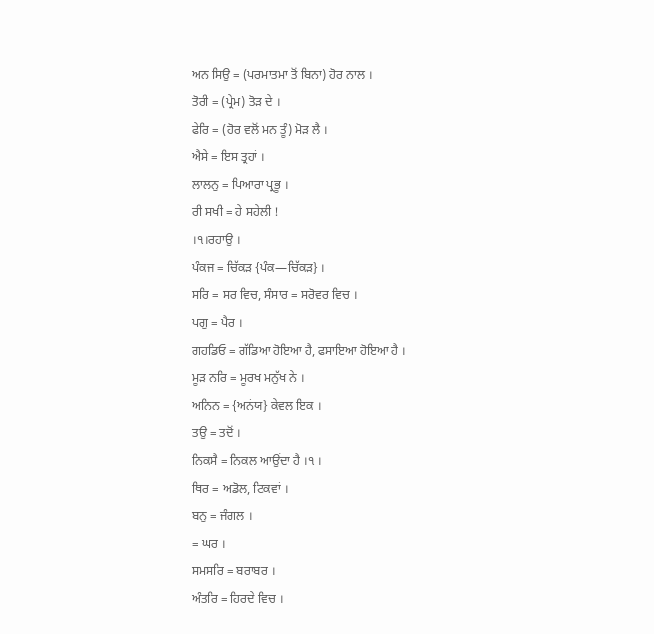ਅਨ ਸਿਉ = (ਪਰਮਾਤਮਾ ਤੋਂ ਬਿਨਾ) ਹੋਰ ਨਾਲ ।
ਤੋਰੀ = (ਪ੍ਰੇਮ) ਤੋੜ ਦੇ ।
ਫੇਰਿ = (ਹੋਰ ਵਲੋਂ ਮਨ ਤੂੰ) ਮੋੜ ਲੈ ।
ਐਸੇ = ਇਸ ਤ੍ਰਹਾਂ ।
ਲਾਲਨੁ = ਪਿਆਰਾ ਪ੍ਰਭੂ ।
ਰੀ ਸਖੀ = ਹੇ ਸਹੇਲੀ !
।੧।ਰਹਾਉ ।
ਪੰਕਜ = ਚਿੱਕੜ {ਪੰਕ—ਚਿੱਕੜ} ।
ਸਰਿ = ਸਰ ਵਿਚ, ਸੰਸਾਰ = ਸਰੋਵਰ ਵਿਚ ।
ਪਗੁ = ਪੈਰ ।
ਗਹਡਿਓ = ਗੱਡਿਆ ਹੋਇਆ ਹੈ, ਫਸਾਇਆ ਹੋਇਆ ਹੈ ।
ਮੂੜ ਨਰਿ = ਮੂਰਖ ਮਨੁੱਖ ਨੇ ।
ਅਨਿਨ = {ਅਨਂਯ} ਕੇਵਲ ਇਕ ।
ਤਉ = ਤਦੋਂ ।
ਨਿਕਸੈ = ਨਿਕਲ ਆਉਂਦਾ ਹੈ ।੧ ।
ਥਿਰ = ਅਡੋਲ, ਟਿਕਵਾਂ ।
ਬਨੁ = ਜੰਗਲ ।
= ਘਰ ।
ਸਮਸਰਿ = ਬਰਾਬਰ ।
ਅੰਤਰਿ = ਹਿਰਦੇ ਵਿਚ ।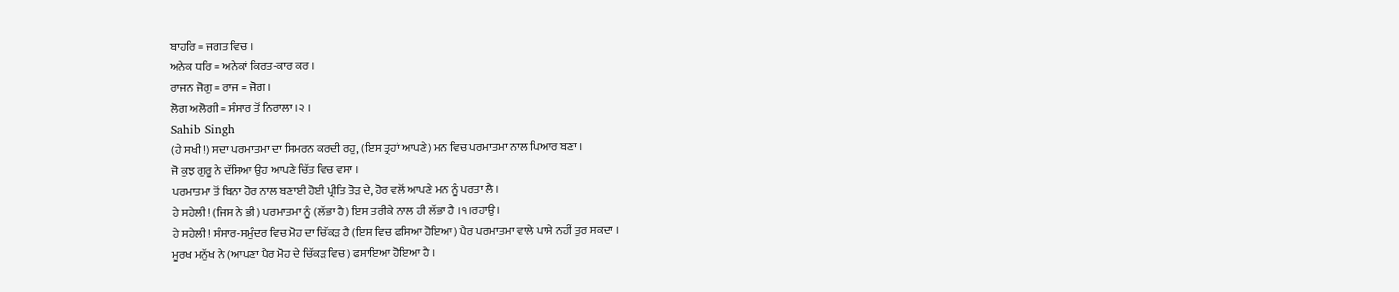ਬਾਹਰਿ = ਜਗਤ ਵਿਚ ।
ਅਨੇਕ ਧਰਿ = ਅਨੇਕਾਂ ਕਿਰਤ-ਕਾਰ ਕਰ ।
ਰਾਜਨ ਜੋਗੁ = ਰਾਜ = ਜੋਗ ।
ਲੋਗ ਅਲੋਗੀ = ਸੰਸਾਰ ਤੋਂ ਨਿਰਾਲਾ ।੨ ।
Sahib Singh
(ਹੇ ਸਖੀ!) ਸਦਾ ਪਰਮਾਤਮਾ ਦਾ ਸਿਮਰਨ ਕਰਦੀ ਰਹੁ, (ਇਸ ਤ੍ਰਹਾਂ ਆਪਣੇ) ਮਨ ਵਿਚ ਪਰਮਾਤਮਾ ਨਾਲ ਪਿਆਰ ਬਣਾ ।
ਜੋ ਕੁਝ ਗੁਰੂ ਨੇ ਦੱਸਿਆ ਉਹ ਆਪਣੇ ਚਿੱਤ ਵਿਚ ਵਸਾ ।
ਪਰਮਾਤਮਾ ਤੋਂ ਬਿਨਾ ਹੋਰ ਨਾਲ ਬਣਾਈ ਹੋਈ ਪ੍ਰੀਤਿ ਤੋੜ ਦੇ, ਹੋਰ ਵਲੋਂ ਆਪਣੇ ਮਨ ਨੂੰ ਪਰਤਾ ਲੈ ।
ਹੇ ਸਹੇਲੀ! (ਜਿਸ ਨੇ ਭੀ) ਪਰਮਾਤਮਾ ਨੂੰ (ਲੱਭਾ ਹੈ) ਇਸ ਤਰੀਕੇ ਨਾਲ ਹੀ ਲੱਭਾ ਹੈ ।੧।ਰਹਾਉ ।
ਹੇ ਸਹੇਲੀ! ਸੰਸਾਰ-ਸਮੁੰਦਰ ਵਿਚ ਮੋਹ ਦਾ ਚਿੱਕੜ ਹੈ (ਇਸ ਵਿਚ ਫਸਿਆ ਹੋਇਆ) ਪੈਰ ਪਰਮਾਤਮਾ ਵਾਲੇ ਪਾਸੇ ਨਹੀਂ ਤੁਰ ਸਕਦਾ ।
ਮੂਰਖ ਮਨੁੱਖ ਨੇ (ਆਪਣਾ ਪੈਰ ਮੋਹ ਦੇ ਚਿੱਕੜ ਵਿਚ) ਫਸਾਇਆ ਹੋਇਆ ਹੈ ।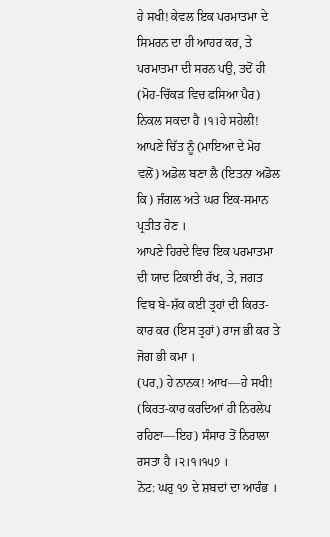ਹੇ ਸਖੀ! ਕੇਵਲ ਇਕ ਪਰਮਾਤਮਾ ਦੇ ਸਿਮਰਨ ਦਾ ਹੀ ਆਹਰ ਕਰ, ਤੇ ਪਰਮਾਤਮਾ ਦੀ ਸਰਨ ਪਉ, ਤਦੋਂ ਹੀ (ਮੋਹ-ਚਿੱਕੜ ਵਿਚ ਫਸਿਆ ਪੈਰ) ਨਿਕਲ ਸਕਦਾ ਹੈ ।੧।ਹੇ ਸਹੇਲੀ! ਆਪਣੇ ਚਿੱਤ ਨੂੰ (ਮਾਇਆ ਦੇ ਮੋਹ ਵਲੋਂ) ਅਡੋਲ ਬਣਾ ਲੈ (ਇਤਨਾ ਅਡੋਲ ਕਿ) ਜੰਗਲ ਅਤੇ ਘਰ ਇਕ-ਸਮਾਨ ਪ੍ਰਤੀਤ ਹੋਣ ।
ਆਪਣੇ ਹਿਰਦੇ ਵਿਚ ਇਕ ਪਰਮਾਤਮਾ ਦੀ ਯਾਦ ਟਿਕਾਈ ਰੱਖ, ਤੇ, ਜਗਤ ਵਿਬ ਬੇ-ਸ਼ੱਕ ਕਈ ਤ੍ਰਹਾਂ ਦੀ ਕਿਰਤ-ਕਾਰ ਕਰ (ਇਸ ਤ੍ਰਹਾਂ) ਰਾਜ ਭੀ ਕਰ ਤੇ ਜੋਗ ਭੀ ਕਮਾ ।
(ਪਰ,) ਹੇ ਨਾਨਕ! ਆਖ—ਹੇ ਸਖੀ! (ਕਿਰਤ-ਕਾਰ ਕਰਦਿਆਂ ਹੀ ਨਿਰਲੇਪ ਰਹਿਣਾ—ਇਹ) ਸੰਸਾਰ ਤੋਂ ਨਿਰਾਲਾ ਰਸਤਾ ਹੈ ।੨।੧।੧੫੭ ।
ਨੋਟ: ਘਰੁ ੧੭ ਦੇ ਸ਼ਬਦਾਂ ਦਾ ਆਰੰਭ ।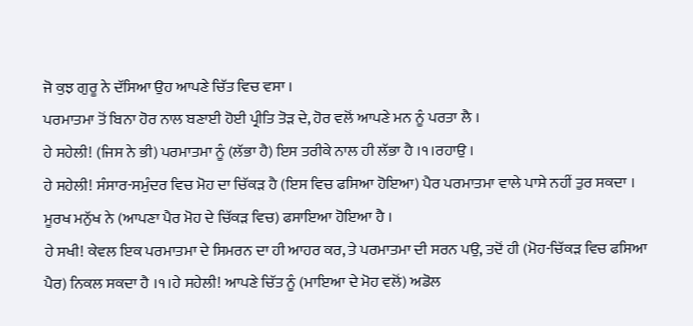ਜੋ ਕੁਝ ਗੁਰੂ ਨੇ ਦੱਸਿਆ ਉਹ ਆਪਣੇ ਚਿੱਤ ਵਿਚ ਵਸਾ ।
ਪਰਮਾਤਮਾ ਤੋਂ ਬਿਨਾ ਹੋਰ ਨਾਲ ਬਣਾਈ ਹੋਈ ਪ੍ਰੀਤਿ ਤੋੜ ਦੇ, ਹੋਰ ਵਲੋਂ ਆਪਣੇ ਮਨ ਨੂੰ ਪਰਤਾ ਲੈ ।
ਹੇ ਸਹੇਲੀ! (ਜਿਸ ਨੇ ਭੀ) ਪਰਮਾਤਮਾ ਨੂੰ (ਲੱਭਾ ਹੈ) ਇਸ ਤਰੀਕੇ ਨਾਲ ਹੀ ਲੱਭਾ ਹੈ ।੧।ਰਹਾਉ ।
ਹੇ ਸਹੇਲੀ! ਸੰਸਾਰ-ਸਮੁੰਦਰ ਵਿਚ ਮੋਹ ਦਾ ਚਿੱਕੜ ਹੈ (ਇਸ ਵਿਚ ਫਸਿਆ ਹੋਇਆ) ਪੈਰ ਪਰਮਾਤਮਾ ਵਾਲੇ ਪਾਸੇ ਨਹੀਂ ਤੁਰ ਸਕਦਾ ।
ਮੂਰਖ ਮਨੁੱਖ ਨੇ (ਆਪਣਾ ਪੈਰ ਮੋਹ ਦੇ ਚਿੱਕੜ ਵਿਚ) ਫਸਾਇਆ ਹੋਇਆ ਹੈ ।
ਹੇ ਸਖੀ! ਕੇਵਲ ਇਕ ਪਰਮਾਤਮਾ ਦੇ ਸਿਮਰਨ ਦਾ ਹੀ ਆਹਰ ਕਰ, ਤੇ ਪਰਮਾਤਮਾ ਦੀ ਸਰਨ ਪਉ, ਤਦੋਂ ਹੀ (ਮੋਹ-ਚਿੱਕੜ ਵਿਚ ਫਸਿਆ ਪੈਰ) ਨਿਕਲ ਸਕਦਾ ਹੈ ।੧।ਹੇ ਸਹੇਲੀ! ਆਪਣੇ ਚਿੱਤ ਨੂੰ (ਮਾਇਆ ਦੇ ਮੋਹ ਵਲੋਂ) ਅਡੋਲ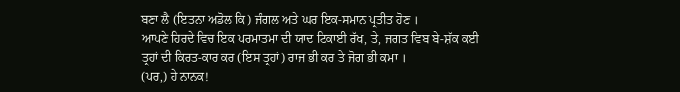ਬਣਾ ਲੈ (ਇਤਨਾ ਅਡੋਲ ਕਿ) ਜੰਗਲ ਅਤੇ ਘਰ ਇਕ-ਸਮਾਨ ਪ੍ਰਤੀਤ ਹੋਣ ।
ਆਪਣੇ ਹਿਰਦੇ ਵਿਚ ਇਕ ਪਰਮਾਤਮਾ ਦੀ ਯਾਦ ਟਿਕਾਈ ਰੱਖ, ਤੇ, ਜਗਤ ਵਿਬ ਬੇ-ਸ਼ੱਕ ਕਈ ਤ੍ਰਹਾਂ ਦੀ ਕਿਰਤ-ਕਾਰ ਕਰ (ਇਸ ਤ੍ਰਹਾਂ) ਰਾਜ ਭੀ ਕਰ ਤੇ ਜੋਗ ਭੀ ਕਮਾ ।
(ਪਰ,) ਹੇ ਨਾਨਕ!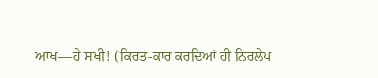ਆਖ—ਹੇ ਸਖੀ! (ਕਿਰਤ-ਕਾਰ ਕਰਦਿਆਂ ਹੀ ਨਿਰਲੇਪ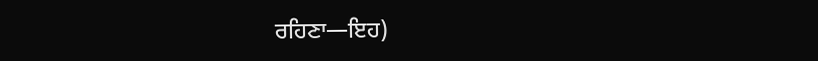ਰਹਿਣਾ—ਇਹ)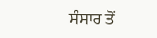ਸੰਸਾਰ ਤੋਂ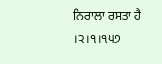ਨਿਰਾਲਾ ਰਸਤਾ ਹੈ ।੨।੧।੧੫੭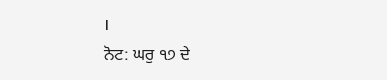।
ਨੋਟ: ਘਰੁ ੧੭ ਦੇ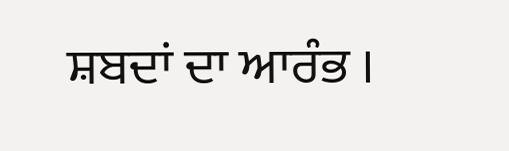ਸ਼ਬਦਾਂ ਦਾ ਆਰੰਭ ।